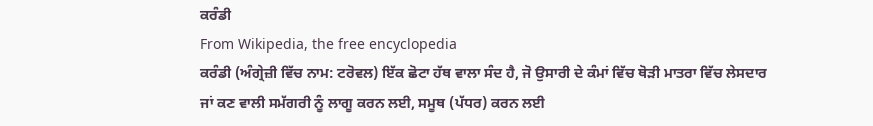ਕਰੰਡੀ
From Wikipedia, the free encyclopedia
ਕਰੰਡੀ (ਅੰਗ੍ਰੇਜ਼ੀ ਵਿੱਚ ਨਾਮ: ਟਰੋਵਲ) ਇੱਕ ਛੋਟਾ ਹੱਥ ਵਾਲਾ ਸੰਦ ਹੈ, ਜੋ ਉਸਾਰੀ ਦੇ ਕੰਮਾਂ ਵਿੱਚ ਥੋੜੀ ਮਾਤਰਾ ਵਿੱਚ ਲੇਸਦਾਰ ਜਾਂ ਕਣ ਵਾਲੀ ਸਮੱਗਰੀ ਨੂੰ ਲਾਗੂ ਕਰਨ ਲਈ, ਸਮੂਥ (ਪੱਧਰ) ਕਰਨ ਲਈ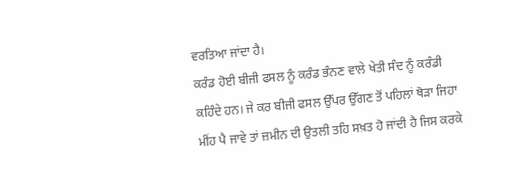ਵਰਤਿਆ ਜਾਂਦਾ ਹੈ।
ਕਰੰਡ ਹੋਈ ਬੀਜੀ ਫਸਲ ਨੂੰ ਕਰੰਡ ਭੰਨਣ ਵਾਲੇ ਖੇਤੀ ਸੰਦ ਨੂੰ ਕਰੰਡੀ ਕਹਿੰਦੇ ਹਨ। ਜੇ ਕਰ ਬੀਜੀ ਫਸਲ ਉੱਪਰ ਉੱਗਣ ਤੋਂ ਪਹਿਲਾਂ ਥੋੜਾ ਜਿਹਾ ਮੀਂਹ ਪੈ ਜਾਵੇ ਤਾਂ ਜ਼ਮੀਨ ਦੀ ਉਤਲੀ ਤਹਿ ਸਖ਼ਤ ਹੋ ਜਾਂਦੀ ਹੈ ਜਿਸ ਕਰਕੇ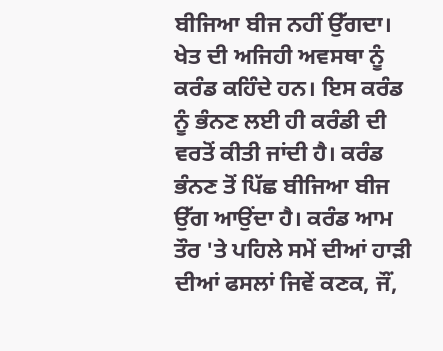ਬੀਜਿਆ ਬੀਜ ਨਹੀਂ ਉੱਗਦਾ। ਖੇਤ ਦੀ ਅਜਿਹੀ ਅਵਸਥਾ ਨੂੰ ਕਰੰਡ ਕਹਿੰਦੇ ਹਨ। ਇਸ ਕਰੰਡ ਨੂੰ ਭੰਨਣ ਲਈ ਹੀ ਕਰੰਡੀ ਦੀ ਵਰਤੋਂ ਕੀਤੀ ਜਾਂਦੀ ਹੈ। ਕਰੰਡ ਭੰਨਣ ਤੋਂ ਪਿੱਛ ਬੀਜਿਆ ਬੀਜ ਉੱਗ ਆਉਂਦਾ ਹੈ। ਕਰੰਡ ਆਮ ਤੌਰ 'ਤੇ ਪਹਿਲੇ ਸਮੇਂ ਦੀਆਂ ਹਾੜੀ ਦੀਆਂ ਫਸਲਾਂ ਜਿਵੇਂ ਕਣਕ, ਜੌਂ,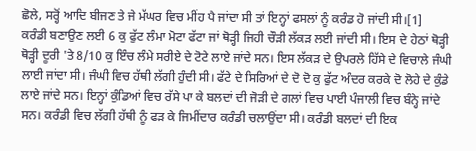ਛੋਲੇ, ਸਰ੍ਹੋਂ ਆਦਿ ਬੀਜਣ ਤੇ ਜੇ ਮੱਘਰ ਵਿਚ ਮੀਂਹ ਪੈ ਜਾਂਦਾ ਸੀ ਤਾਂ ਇਨ੍ਹਾਂ ਫਸਲਾਂ ਨੂੰ ਕਰੰਡ ਹੋ ਜਾਂਦੀ ਸੀ।[1]
ਕਰੰਡੀ ਬਣਾਉਣ ਲਈ 6 ਕੁ ਫੁੱਟ ਲੰਮਾ ਮੋਟਾ ਫੱਟਾ ਜਾਂ ਥੋੜ੍ਹੀ ਜਿਹੀ ਚੌੜੀ ਲੱਕੜ ਲਈ ਜਾਂਦੀ ਸੀ। ਇਸ ਦੇ ਹੇਠਾਂ ਥੋੜ੍ਹੀ ਥੋੜ੍ਹੀ ਦੂਰੀ 'ਤੇ 8/10 ਕੁ ਇੰਚ ਲੰਮੇ ਸਰੀਏ ਦੇ ਟੋਟੇ ਲਾਏ ਜਾਂਦੇ ਸਨ। ਇਸ ਲੱਕੜ ਦੇ ਉਪਰਲੇ ਹਿੱਸੇ ਦੇ ਵਿਚਾਲੇ ਜੰਘੀ ਲਾਈ ਜਾਂਦਾ ਸੀ। ਜੰਘੀ ਵਿਚ ਹੱਥੀ ਲੱਗੀ ਹੁੰਦੀ ਸੀ। ਫੱਟੇ ਦੇ ਸਿਰਿਆਂ ਦੇ ਦੋ ਦੋ ਕੁ ਫੁੱਟ ਅੰਦਰ ਕਰਕੇ ਦੋ ਲੋਹੇ ਦੇ ਕੁੰਡੇ ਲਾਏ ਜਾਂਦੇ ਸਨ। ਇਨ੍ਹਾਂ ਕੁੰਡਿਆਂ ਵਿਚ ਰੱਸੇ ਪਾ ਕੇ ਬਲਦਾਂ ਦੀ ਜੋੜੀ ਦੇ ਗਲਾਂ ਵਿਚ ਪਾਈ ਪੰਜਾਲੀ ਵਿਚ ਬੰਨ੍ਹੇ ਜਾਂਦੇ ਸਨ। ਕਰੰਡੀ ਵਿਚ ਲੱਗੀ ਹੱਥੀ ਨੂੰ ਫੜ ਕੇ ਜਿਮੀਂਦਾਰ ਕਰੰਡੀ ਚਲਾਉਂਦਾ ਸੀ। ਕਰੰਡੀ ਬਲਦਾਂ ਦੀ ਇਕ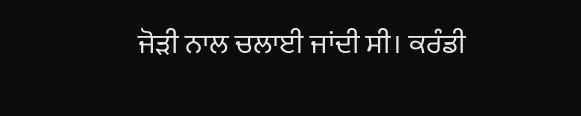ਜੋੜੀ ਨਾਲ ਚਲਾਈ ਜਾਂਦੀ ਸੀ। ਕਰੰਡੀ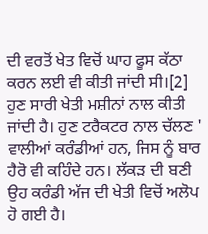ਦੀ ਵਰਤੋਂ ਖੇਤ ਵਿਚੋਂ ਘਾਹ ਫੂਸ ਕੱਠਾ ਕਰਨ ਲਈ ਵੀ ਕੀਤੀ ਜਾਂਦੀ ਸੀ।[2]
ਹੁਣ ਸਾਰੀ ਖੇਤੀ ਮਸ਼ੀਨਾਂ ਨਾਲ ਕੀਤੀ ਜਾਂਦੀ ਹੈ। ਹੁਣ ਟਰੈਕਟਰ ਨਾਲ ਚੱਲਣ ' ਵਾਲੀਆਂ ਕਰੰਡੀਆਂ ਹਨ, ਜਿਸ ਨੂੰ ਬਾਰ ਹੈਰੋ ਵੀ ਕਹਿੰਦੇ ਹਨ। ਲੱਕੜ ਦੀ ਬਣੀ ਉਹ ਕਰੰਡੀ ਅੱਜ ਦੀ ਖੇਤੀ ਵਿਚੋਂ ਅਲੋਪ ਹੋ ਗਈ ਹੈ।